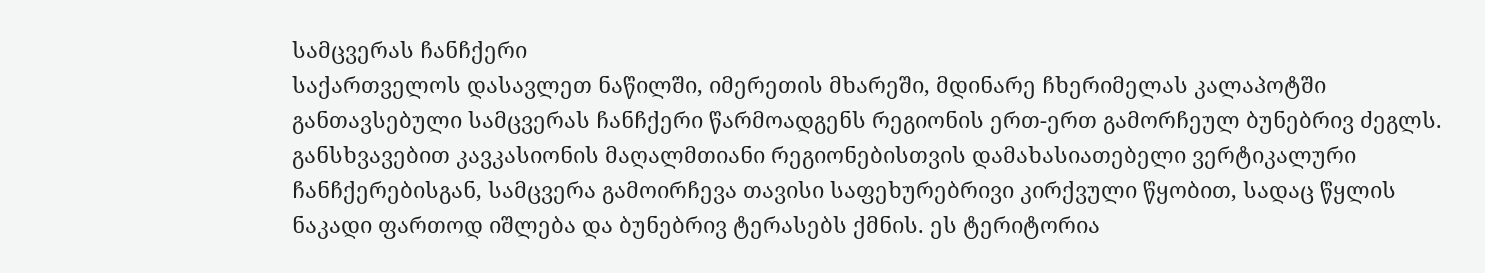სამცვერას ჩანჩქერი
საქართველოს დასავლეთ ნაწილში, იმერეთის მხარეში, მდინარე ჩხერიმელას კალაპოტში განთავსებული სამცვერას ჩანჩქერი წარმოადგენს რეგიონის ერთ-ერთ გამორჩეულ ბუნებრივ ძეგლს. განსხვავებით კავკასიონის მაღალმთიანი რეგიონებისთვის დამახასიათებელი ვერტიკალური ჩანჩქერებისგან, სამცვერა გამოირჩევა თავისი საფეხურებრივი კირქვული წყობით, სადაც წყლის ნაკადი ფართოდ იშლება და ბუნებრივ ტერასებს ქმნის. ეს ტერიტორია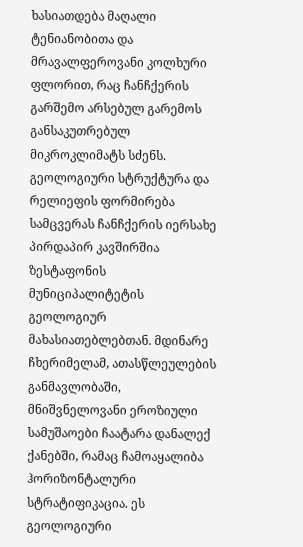ხასიათდება მაღალი ტენიანობითა და მრავალფეროვანი კოლხური ფლორით, რაც ჩანჩქერის გარშემო არსებულ გარემოს განსაკუთრებულ მიკროკლიმატს სძენს.
გეოლოგიური სტრუქტურა და რელიეფის ფორმირება
სამცვერას ჩანჩქერის იერსახე პირდაპირ კავშირშია ზესტაფონის მუნიციპალიტეტის გეოლოგიურ მახასიათებლებთან. მდინარე ჩხერიმელამ, ათასწლეულების განმავლობაში, მნიშვნელოვანი ეროზიული სამუშაოები ჩაატარა დანალექ ქანებში, რამაც ჩამოაყალიბა ჰორიზონტალური სტრატიფიკაცია. ეს გეოლოგიური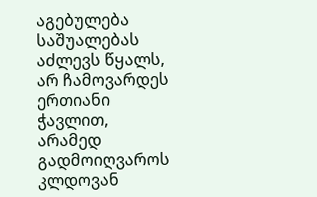აგებულება საშუალებას აძლევს წყალს, არ ჩამოვარდეს ერთიანი ჭავლით, არამედ გადმოიღვაროს კლდოვან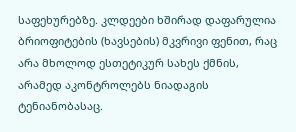საფეხურებზე. კლდეები ხშირად დაფარულია ბრიოფიტების (ხავსების) მკვრივი ფენით, რაც არა მხოლოდ ესთეტიკურ სახეს ქმნის, არამედ აკონტროლებს ნიადაგის ტენიანობასაც.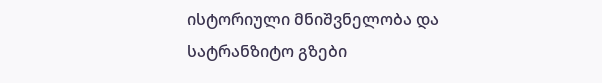ისტორიული მნიშვნელობა და სატრანზიტო გზები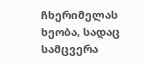ჩხერიმელას ხეობა, სადაც სამცვერა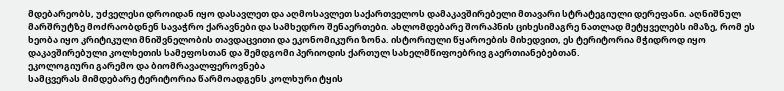მდებარეობს, უძველესი დროიდან იყო დასავლეთ და აღმოსავლეთ საქართველოს დამაკავშირებელი მთავარი სტრატეგიული დერეფანი. აღნიშნულ მარშრუტზე მოძრაობდნენ სავაჭრო ქარავნები და სამხედრო შენაერთები. ახლომდებარე შორაპნის ციხესიმაგრე ნათლად მეტყველებს იმაზე, რომ ეს ხეობა იყო კრიტიკული მნიშვნელობის თავდაცვითი და ეკონომიკური ზონა. ისტორიული წყაროების მიხედვით, ეს ტერიტორია მჭიდროდ იყო დაკავშირებული კოლხეთის სამეფოსთან და შემდგომი პერიოდის ქართულ სახელმწიფოებრივ გაერთიანებებთან.
ეკოლოგიური გარემო და ბიომრავალფეროვნება
სამცვერას მიმდებარე ტერიტორია წარმოადგენს კოლხური ტყის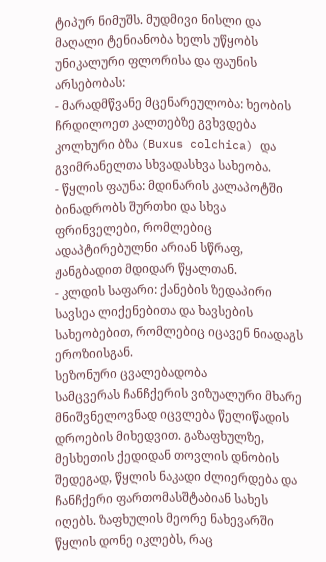ტიპურ ნიმუშს. მუდმივი ნისლი და მაღალი ტენიანობა ხელს უწყობს უნიკალური ფლორისა და ფაუნის არსებობას:
- მარადმწვანე მცენარეულობა: ხეობის ჩრდილოეთ კალთებზე გვხვდება კოლხური ბზა (Buxus colchica) და გვიმრანელთა სხვადასხვა სახეობა.
- წყლის ფაუნა: მდინარის კალაპოტში ბინადრობს შურთხი და სხვა ფრინველები, რომლებიც ადაპტირებულნი არიან სწრაფ, ჟანგბადით მდიდარ წყალთან.
- კლდის საფარი: ქანების ზედაპირი სავსეა ლიქენებითა და ხავსების სახეობებით, რომლებიც იცავენ ნიადაგს ეროზიისგან.
სეზონური ცვალებადობა
სამცვერას ჩანჩქერის ვიზუალური მხარე მნიშვნელოვნად იცვლება წელიწადის დროების მიხედვით. გაზაფხულზე, მესხეთის ქედიდან თოვლის დნობის შედეგად, წყლის ნაკადი ძლიერდება და ჩანჩქერი ფართომასშტაბიან სახეს იღებს. ზაფხულის მეორე ნახევარში წყლის დონე იკლებს, რაც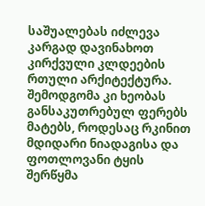საშუალებას იძლევა კარგად დავინახოთ კირქვული კლდეების რთული არქიტექტურა. შემოდგომა კი ხეობას განსაკუთრებულ ფერებს მატებს, როდესაც რკინით მდიდარი ნიადაგისა და ფოთლოვანი ტყის შერწყმა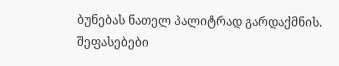ბუნებას ნათელ პალიტრად გარდაქმნის.
შეფასებები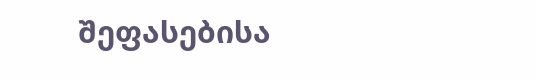შეფასებისა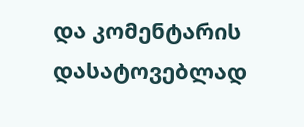და კომენტარის დასატოვებლად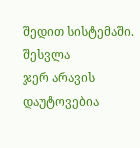შედით სისტემაში. შესვლა
ჯერ არავის დაუტოვებია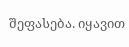შეფასება. იყავით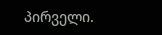პირველი.